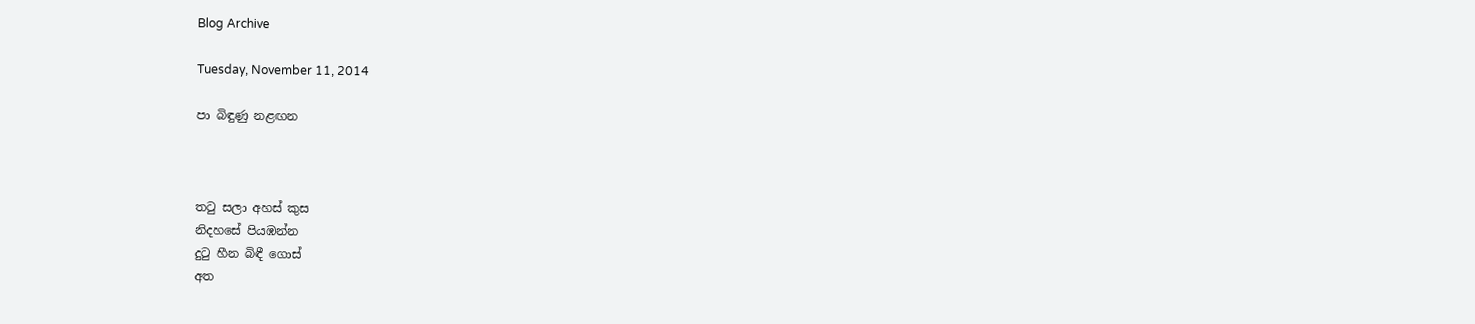Blog Archive

Tuesday, November 11, 2014

පා බිඳුණු නළඟන



තටු සලා අහස් කුස
නිදහසේ පියඹන්න
දුටු හීන බිඳී ගොස්
අත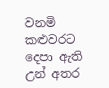වනමි කළුවරට
දෙපා ඇති උන් අතර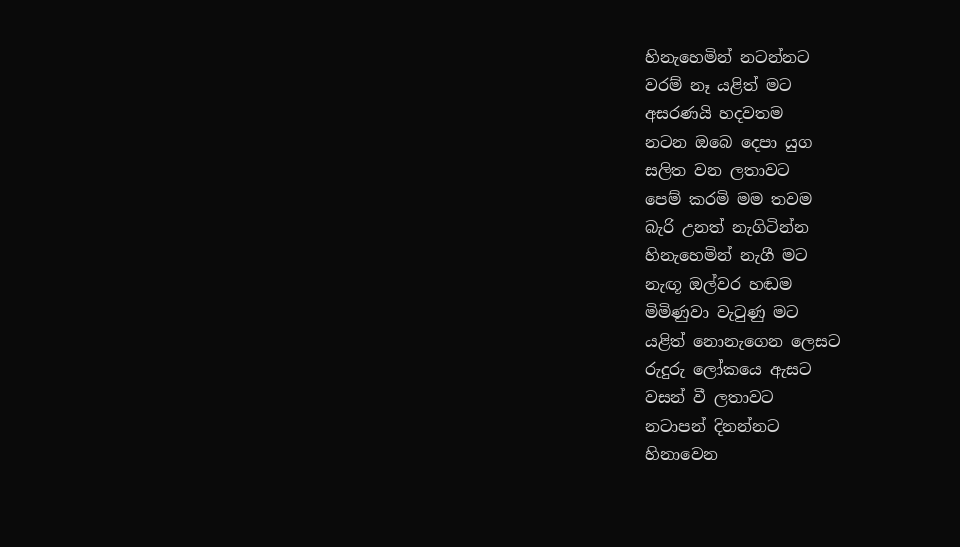හිනැහෙමින් නටන්නට
වරම් නෑ යළිත් මට
අසරණයි හදවතම
නටන ඔබෙ දෙපා යුග
සලිත වන ලතාවට
පෙම් කරමි මම තවම
බැරි උනත් නැගිටින්න
හිනැහෙමින් නැගී මට
නැඟූ ඔල්වර හඬම
මිමිණුවා වැටුණු මට
යළිත් නොනැගෙන ලෙසට
රුදුරු ලෝකයෙ ඇසට
වසන් වී ලතාවට
නටාපන් දිනන්නට
හිනාවෙන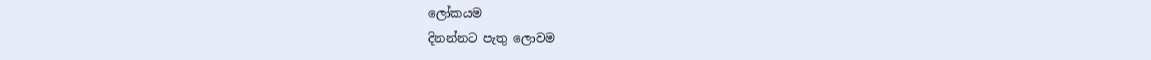ලෝකයම
දිනන්නට පැතු ලොවම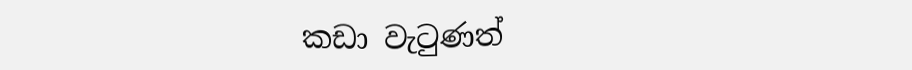කඩා වැටුණත්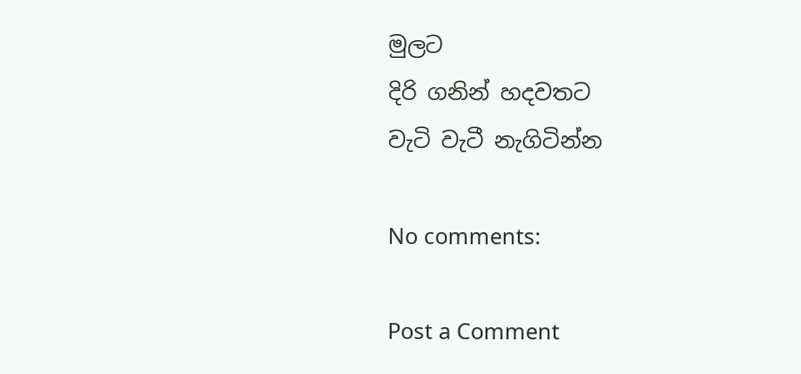මුලට
දිරි ගනින් හදවතට
වැටි වැටී නැගිටින්න

No comments:

Post a Comment